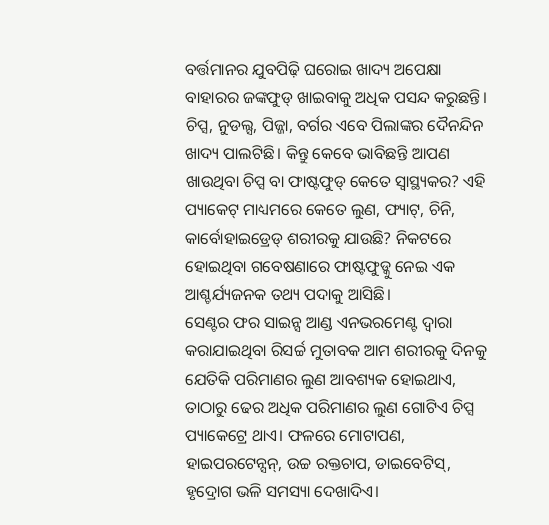ବର୍ତ୍ତମାନର ଯୁବପିଢ଼ି ଘରୋଇ ଖାଦ୍ୟ ଅପେକ୍ଷା ବାହାରର ଜଙ୍କଫୁଡ୍ ଖାଇବାକୁ ଅଧିକ ପସନ୍ଦ କରୁଛନ୍ତି। ଚିପ୍ସ, ନୁଡଲ୍ସ, ପିଜ୍ଜା, ବର୍ଗର ଏବେ ପିଲାଙ୍କର ଦୈନନ୍ଦିନ ଖାଦ୍ୟ ପାଲଟିଛି। କିନ୍ତୁ କେବେ ଭାବିଛନ୍ତି ଆପଣ ଖାଉଥିବା ଚିପ୍ସ ବା ଫାଷ୍ଟଫୁଡ୍ କେତେ ସ୍ୱାସ୍ଥ୍ୟକର? ଏହି ପ୍ୟାକେଟ୍ ମାଧ୍ୟମରେ କେତେ ଲୁଣ, ଫ୍ୟାଟ୍, ଚିନି, କାର୍ବୋହାଇଡ୍ରେଡ୍ ଶରୀରକୁ ଯାଉଛି? ନିକଟରେ ହୋଇଥିବା ଗବେଷଣାରେ ଫାଷ୍ଟଫୁଡ୍କୁ ନେଇ ଏକ ଆଶ୍ଚର୍ଯ୍ୟଜନକ ତଥ୍ୟ ପଦାକୁ ଆସିଛି।
ସେଣ୍ଟର ଫର ସାଇନ୍ସ ଆଣ୍ଡ ଏନଭରମେଣ୍ଟ ଦ୍ୱାରା କରାଯାଇଥିବା ରିସର୍ଚ୍ଚ ମୁତାବକ ଆମ ଶରୀରକୁ ଦିନକୁ ଯେତିକି ପରିମାଣର ଲୁଣ ଆବଶ୍ୟକ ହୋଇଥାଏ, ତାଠାରୁ ଢେର ଅଧିକ ପରିମାଣର ଲୁଣ ଗୋଟିଏ ଚିପ୍ସ ପ୍ୟାକେଟ୍ରେ ଥାଏ। ଫଳରେ ମୋଟାପଣ, ହାଇପରଟେନ୍ସନ୍, ଉଚ୍ଚ ରକ୍ତଚାପ, ଡାଇବେଟିସ୍, ହୃଦ୍ରୋଗ ଭଳି ସମସ୍ୟା ଦେଖାଦିଏ।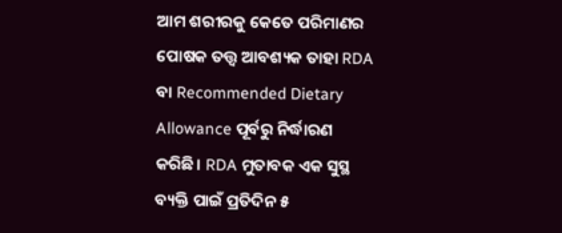ଆମ ଶରୀରକୁ କେତେ ପରିମାଣର ପୋଷକ ତତ୍ତ୍ୱ ଆବଶ୍ୟକ ତାହା RDA ବା Recommended Dietary Allowance ପୂର୍ବରୁ ନିର୍ଦ୍ଧାରଣ କରିଛି। RDA ମୁତାବକ ଏକ ସୁସ୍ଥ ବ୍ୟକ୍ତି ପାଇଁ ପ୍ରତିଦିନ ୫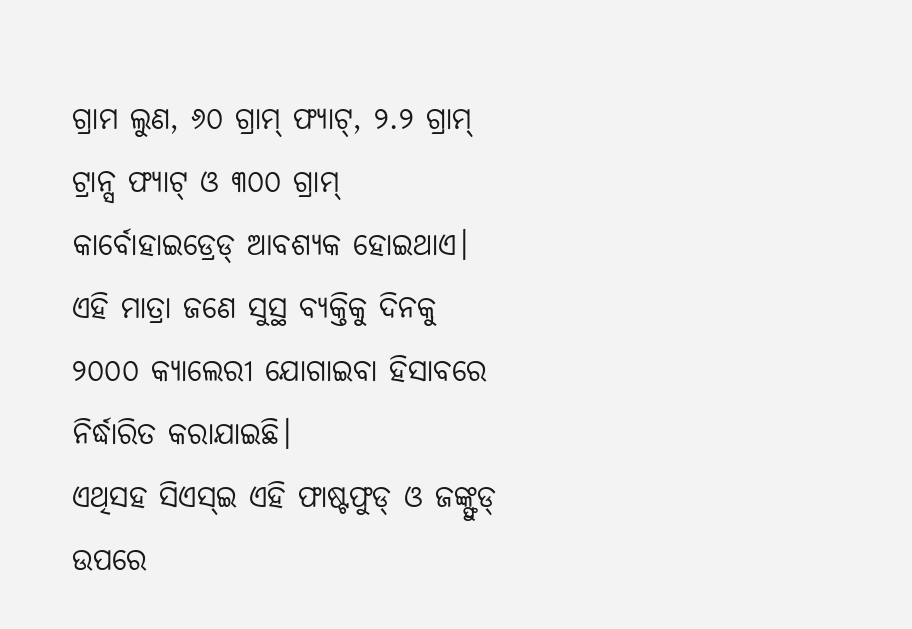ଗ୍ରାମ ଲୁଣ, ୬୦ ଗ୍ରାମ୍ ଫ୍ୟାଟ୍, ୨.୨ ଗ୍ରାମ୍ ଟ୍ରାନ୍ସ ଫ୍ୟାଟ୍ ଓ ୩୦୦ ଗ୍ରାମ୍ କାର୍ବୋହାଇଡ୍ରେଡ୍ ଆବଶ୍ୟକ ହୋଇଥାଏ। ଏହି ମାତ୍ରା ଜଣେ ସୁସ୍ଥ ବ୍ୟକ୍ତିକୁ ଦିନକୁ ୨୦୦୦ କ୍ୟାଲେରୀ ଯୋଗାଇବା ହିସାବରେ ନିର୍ଦ୍ଧାରିତ କରାଯାଇଛି।
ଏଥିସହ ସିଏସ୍ଇ ଏହି ଫାଷ୍ଟଫୁଡ୍ ଓ ଜଙ୍କ୍ଫୁଡ୍ ଉପରେ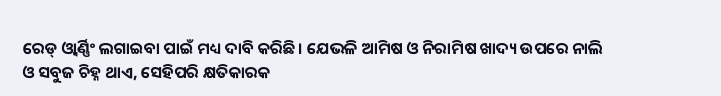ରେଡ୍ ଓ୍ଵାର୍ଣ୍ଣିଂ ଲଗାଇବା ପାଇଁ ମଧ୍ୟ ଦାବି କରିଛି। ଯେଭଳି ଆମିଷ ଓ ନିରାମିଷ ଖାଦ୍ୟ ଉପରେ ନାଲି ଓ ସବୁଜ ଚିହ୍ନ ଥାଏ, ସେହିପରି କ୍ଷତିକାରକ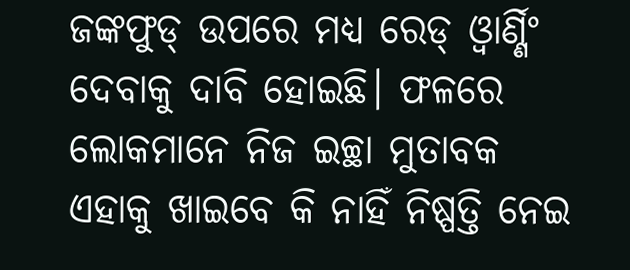ଜଙ୍କଫୁଡ୍ ଉପରେ ମଧ୍ୟ ରେଡ୍ ଓ୍ଵାର୍ଣ୍ଣିଂ ଦେବାକୁ ଦାବି ହୋଇଛି। ଫଳରେ ଲୋକମାନେ ନିଜ ଇଚ୍ଛା ମୁତାବକ ଏହାକୁ ଖାଇବେ କି ନାହିଁ ନିଷ୍ପତ୍ତି ନେଇ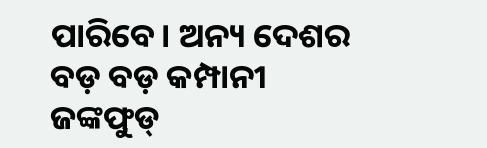ପାରିବେ। ଅନ୍ୟ ଦେଶର ବଡ଼ ବଡ଼ କମ୍ପାନୀ ଜଙ୍କଫୁଡ୍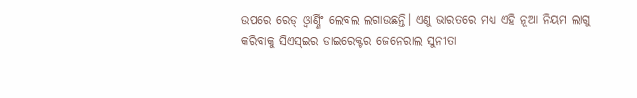ଉପରେ ରେଡ୍ ଓ୍ଵାର୍ଣ୍ଣିଂ ଲେବଲ ଲଗାଉଛନ୍ତି। ଏଣୁ ଭାରତରେ ମଧ୍ୟ ଏହି ନୂଆ ନିୟମ ଲାଗୁ କରିବାକୁ ସିଏସ୍ଇର ଡାଇରେକ୍ଟର ଜେନେରାଲ ସୁନୀତା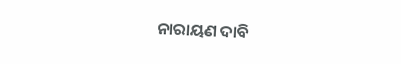ନାରାୟଣ ଦାବି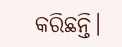କରିଛନ୍ତି।